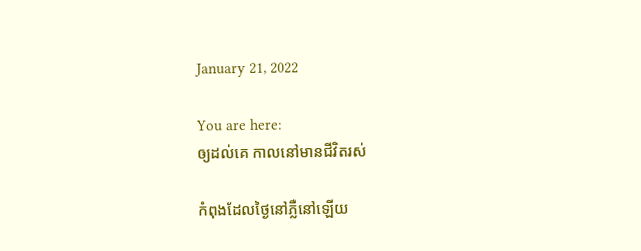January 21, 2022

You are here:
ឲ្យដល់គេ កាលនៅមានជីវិតរស់

កំពុងដែលថ្ងៃនៅភ្លឺនៅឡើយ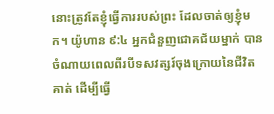នោះត្រូវតែខ្ញុំធ្វើការរបស់ព្រះ ដែលចាត់ឲ្យខ្ញុំមក។ យ៉ូហាន ៩:៤ អ្នកជំនួញជោគជ័យម្នាក់ បានចំណាយពេលពីរបីទសវត្សរ៍ចុងក្រោយនៃជីវិតគាត់ ដើម្បីធ្វើ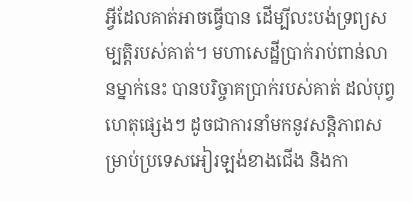អ្វីដែលគាត់អាចធ្វើបាន ដើម្បីលះបង់ទ្រព្យសម្បត្តិរបស់គាត់។ មហាសេដ្ឋីប្រាក់រាប់ពាន់លានម្នាក់នេះ បានបរិច្ចាគប្រាក់របស់គាត់ ដល់បុព្វហេតុផ្សេងៗ ដូចជាការនាំមកនូវសន្តិភាពសម្រាប់ប្រទេសអៀរឡង់ខាងជើង និងកា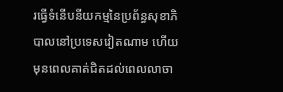រធ្វើទំនើបនីយកម្មនៃប្រព័ន្ធសុខាភិបាលនៅប្រទេសវៀតណាម ហើយមុនពេលគាត់ជិតដល់ពេលលាចា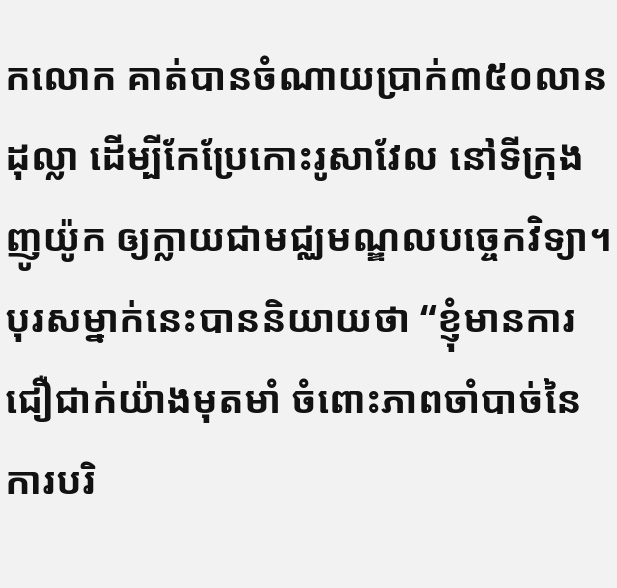កលោក គាត់បានចំណាយប្រាក់៣៥០លានដុល្លា ដើម្បីកែប្រែកោះរូសាវែល នៅទីក្រុងញូយ៉ូក ឲ្យក្លាយជាមជ្ឈមណ្ឌលបច្ចេកវិទ្យា។ បុរសម្នាក់នេះបាននិយាយថា “ខ្ញុំមានការជឿជាក់យ៉ាងមុតមាំ ចំពោះភាពចាំបាច់នៃការបរិ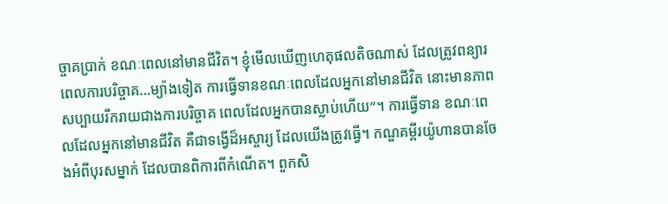ច្ចាគប្រាក់ ខណៈពេលនៅមានជីវិត។ ខ្ញុំមើលឃើញហេតុផលតិចណាស់ ដែលត្រូវពន្យារពេលការបរិច្ចាគ…ម្យ៉ាងទៀត ការធ្វើទានខណៈពេលដែលអ្នកនៅមានជីវិត នោះមានភាពសប្បាយរីករាយជាងការបរិច្ចាគ ពេលដែលអ្នកបានស្លាប់ហើយ”។ ការធ្វើទាន ខណៈពេលដែលអ្នកនៅមានជីវិត គឺជាទង្វើដ៏អស្ចារ្យ ដែលយើងត្រូវធ្វើ។ កណ្ឌគម្ពីរយ៉ូហានបានចែងអំពីបុរសម្នាក់ ដែលបានពិការពីកំណើត។ ពួកសិ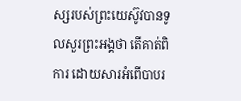ស្សរបស់ព្រះយេស៊ូវបានទូលសួរព្រះអង្គថា តើគាត់ពិការ ដោយសារអំពើបាបរ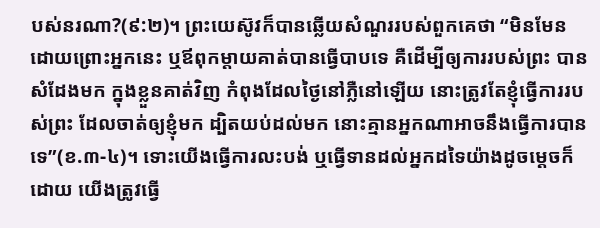បស់នរណា?(៩:២)។ ព្រះយេស៊ូវក៏បានឆ្លើយសំណួររបស់ពួកគេថា “មិនមែនដោយព្រោះអ្នកនេះ ឬឪពុកម្តាយគាត់បានធ្វើបាបទេ គឺដើម្បីឲ្យការរបស់ព្រះ បានសំដែងមក ក្នុងខ្លួនគាត់វិញ កំពុងដែលថ្ងៃនៅភ្លឺនៅឡើយ នោះត្រូវតែខ្ញុំធ្វើការរបស់ព្រះ ដែលចាត់ឲ្យខ្ញុំមក ដ្បិតយប់ដល់មក នោះគ្មានអ្នកណាអាចនឹងធ្វើការបានទេ”(ខ.៣-៤)។ ទោះយើងធ្វើការលះបង់ ឬធ្វើទានដល់អ្នកដទៃយ៉ាងដូចម្តេចក៏ដោយ យើងត្រូវធ្វើ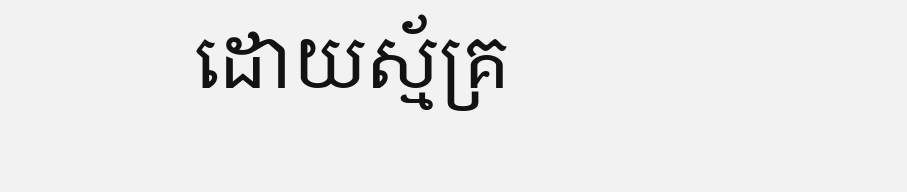ដោយស្ម័គ្រ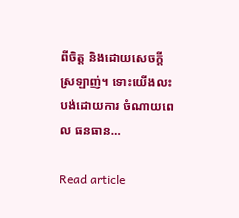ពីចិត្ត និងដោយសេចក្តីស្រឡាញ់។ ទោះយើងលះបង់ដោយការ ចំណាយពេល ធនធាន…

Read article